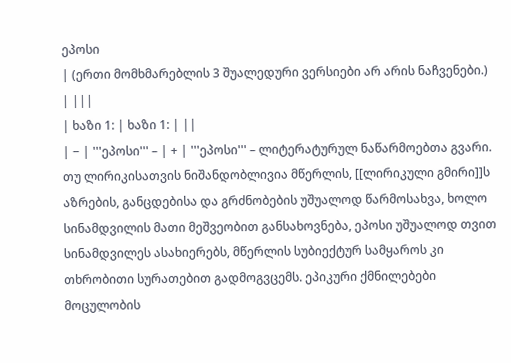ეპოსი
| (ერთი მომხმარებლის 3 შუალედური ვერსიები არ არის ნაჩვენები.) | |||
| ხაზი 1: | ხაზი 1: | ||
| − | '''ეპოსი''' – | + | '''ეპოსი''' – ლიტერატურულ ნაწარმოებთა გვარი. თუ ლირიკისათვის ნიშანდობლივია მწერლის, [[ლირიკული გმირი]]ს აზრების, განცდებისა და გრძნობების უშუალოდ წარმოსახვა, ხოლო სინამდვილის მათი მეშვეობით განსახოვნება, ეპოსი უშუალოდ თვით სინამდვილეს ასახიერებს, მწერლის სუბიექტურ სამყაროს კი თხრობითი სურათებით გადმოგვცემს. ეპიკური ქმნილებები მოცულობის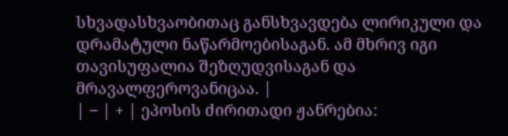სხვადასხვაობითაც განსხვავდება ლირიკული და დრამატული ნაწარმოებისაგან. ამ მხრივ იგი თავისუფალია შეზღუდვისაგან და მრავალფეროვანიცაა. |
| − | + | ეპოსის ძირითადი ჟანრებია: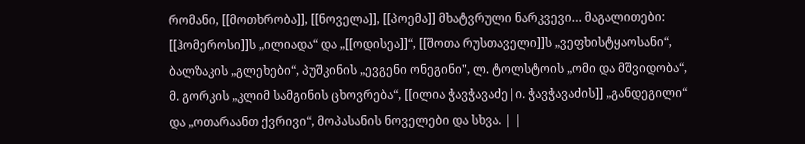რომანი, [[მოთხრობა]], [[ნოველა]], [[პოემა]] მხატვრული ნარკვევი… მაგალითები: [[ჰომეროსი]]ს „ილიადა“ და „[[ოდისეა]]“, [[შოთა რუსთაველი]]ს „ვეფხისტყაოსანი“, ბალზაკის „გლეხები“, პუშკინის „ევგენი ონეგინი", ლ. ტოლსტოის „ომი და მშვიდობა“, მ. გორკის „კლიმ სამგინის ცხოვრება“, [[ილია ჭავჭავაძე|ი. ჭავჭავაძის]] „განდეგილი“ და „ოთარაანთ ქვრივი“, მოპასანის ნოველები და სხვა. | |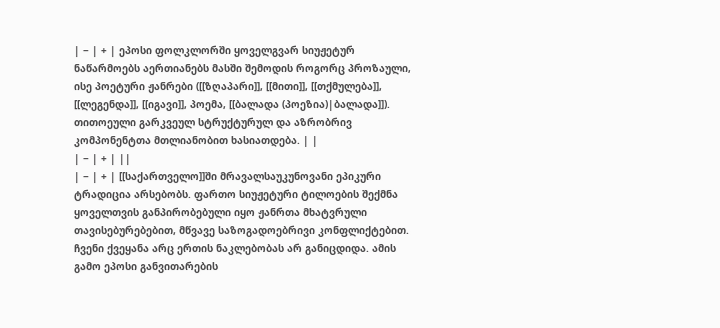| − | + | ეპოსი ფოლკლორში ყოველგვარ სიუჟეტურ ნაწარმოებს აერთიანებს მასში შემოდის როგორც პროზაული, ისე პოეტური ჟანრები ([[ზღაპარი]], [[მითი]], [[თქმულება]], [[ლეგენდა]], [[იგავი]], პოემა, [[ბალადა (პოეზია)|ბალადა]]). თითოეული გარკვეულ სტრუქტურულ და აზრობრივ კომპონენტთა მთლიანობით ხასიათდება. | |
| − | + | ||
| − | + | [[საქართველო]]ში მრავალსაუკუნოვანი ეპიკური ტრადიცია არსებობს. ფართო სიუჟეტური ტილოების შექმნა ყოველთვის განპირობებული იყო ჟანრთა მხატვრული თავისებურებებით, მწვავე საზოგადოებრივი კონფლიქტებით. ჩვენი ქვეყანა არც ერთის ნაკლებობას არ განიცდიდა. ამის გამო ეპოსი განვითარების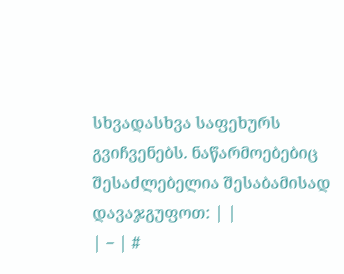სხვადასხვა საფეხურს გვიჩვენებს. ნაწარმოებებიც შესაძლებელია შესაბამისად დავაჯგუფოთ: | |
| − | #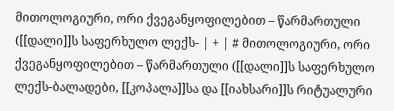მითოლოგიური, ორი ქვეგანყოფილებით – წარმართული ([[დალი]]ს საფერხულო ლექს- | + | # მითოლოგიური, ორი ქვეგანყოფილებით – წარმართული ([[დალი]]ს საფერხულო ლექს-ბალადები, [[კოპალა]]სა და [[იახსარი]]ს რიტუალური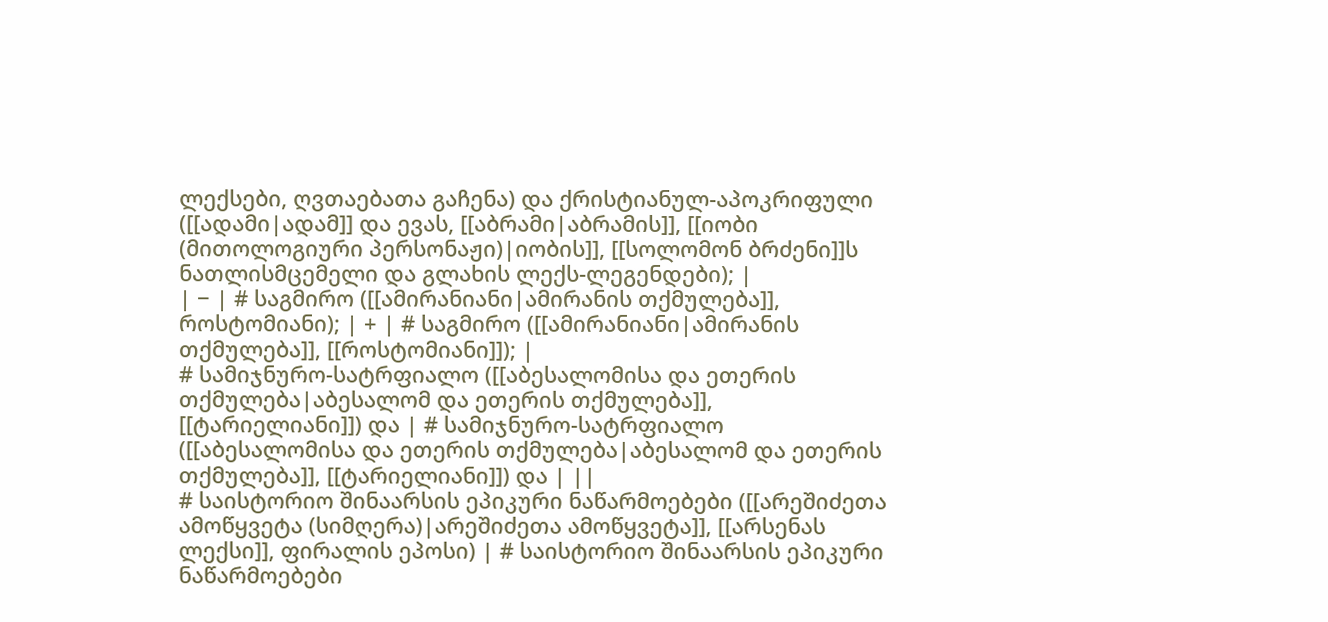ლექსები, ღვთაებათა გაჩენა) და ქრისტიანულ-აპოკრიფული ([[ადამი|ადამ]] და ევას, [[აბრამი|აბრამის]], [[იობი (მითოლოგიური პერსონაჟი)|იობის]], [[სოლომონ ბრძენი]]ს ნათლისმცემელი და გლახის ლექს-ლეგენდები); |
| − | # საგმირო ([[ამირანიანი|ამირანის თქმულება]], როსტომიანი); | + | # საგმირო ([[ამირანიანი|ამირანის თქმულება]], [[როსტომიანი]]); |
# სამიჯნურო-სატრფიალო ([[აბესალომისა და ეთერის თქმულება|აბესალომ და ეთერის თქმულება]], [[ტარიელიანი]]) და | # სამიჯნურო-სატრფიალო ([[აბესალომისა და ეთერის თქმულება|აბესალომ და ეთერის თქმულება]], [[ტარიელიანი]]) და | ||
# საისტორიო შინაარსის ეპიკური ნაწარმოებები ([[არეშიძეთა ამოწყვეტა (სიმღერა)|არეშიძეთა ამოწყვეტა]], [[არსენას ლექსი]], ფირალის ეპოსი) | # საისტორიო შინაარსის ეპიკური ნაწარმოებები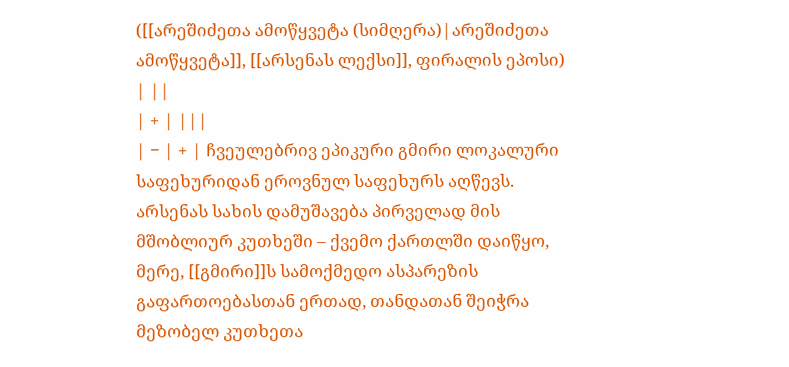([[არეშიძეთა ამოწყვეტა (სიმღერა)|არეშიძეთა ამოწყვეტა]], [[არსენას ლექსი]], ფირალის ეპოსი) | ||
| + | |||
| − | + | ჩვეულებრივ ეპიკური გმირი ლოკალური საფეხურიდან ეროვნულ საფეხურს აღწევს. არსენას სახის დამუშავება პირველად მის მშობლიურ კუთხეში – ქვემო ქართლში დაიწყო, მერე, [[გმირი]]ს სამოქმედო ასპარეზის გაფართოებასთან ერთად, თანდათან შეიჭრა მეზობელ კუთხეთა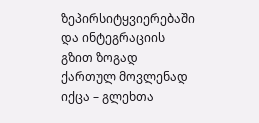ზეპირსიტყვიერებაში და ინტეგრაციის გზით ზოგად ქართულ მოვლენად იქცა – გლეხთა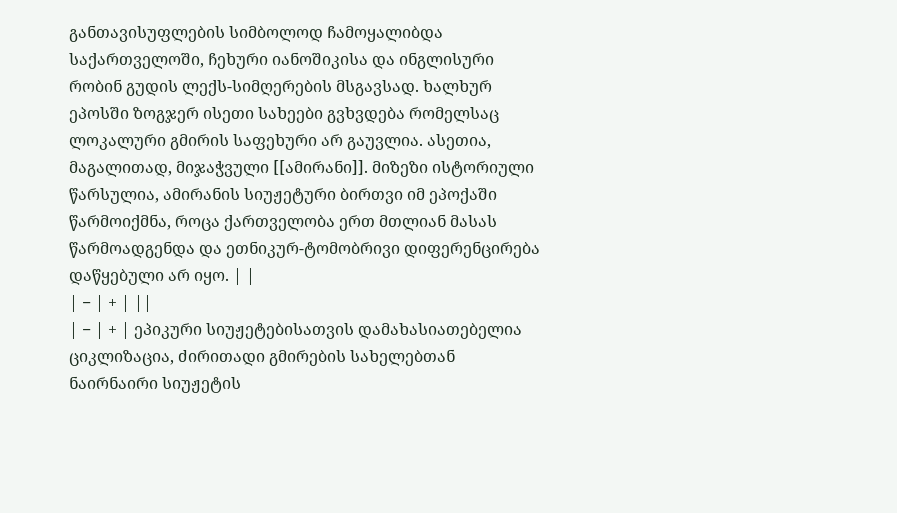განთავისუფლების სიმბოლოდ ჩამოყალიბდა საქართველოში, ჩეხური იანოშიკისა და ინგლისური რობინ გუდის ლექს-სიმღერების მსგავსად. ხალხურ ეპოსში ზოგჯერ ისეთი სახეები გვხვდება რომელსაც ლოკალური გმირის საფეხური არ გაუვლია. ასეთია, მაგალითად, მიჯაჭვული [[ამირანი]]. მიზეზი ისტორიული წარსულია, ამირანის სიუჟეტური ბირთვი იმ ეპოქაში წარმოიქმნა, როცა ქართველობა ერთ მთლიან მასას წარმოადგენდა და ეთნიკურ-ტომობრივი დიფერენცირება დაწყებული არ იყო. | |
| − | + | ||
| − | + | ეპიკური სიუჟეტებისათვის დამახასიათებელია ციკლიზაცია, ძირითადი გმირების სახელებთან ნაირნაირი სიუჟეტის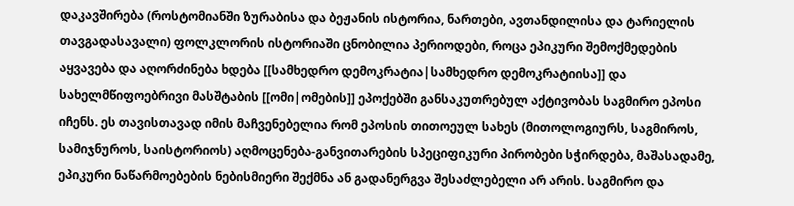დაკავშირება (როსტომიანში ზურაბისა და ბეჟანის ისტორია, ნართები, ავთანდილისა და ტარიელის თავგადასავალი) ფოლკლორის ისტორიაში ცნობილია პერიოდები, როცა ეპიკური შემოქმედების აყვავება და აღორძინება ხდება [[სამხედრო დემოკრატია|სამხედრო დემოკრატიისა]] და სახელმწიფოებრივი მასშტაბის [[ომი|ომების]] ეპოქებში განსაკუთრებულ აქტივობას საგმირო ეპოსი იჩენს. ეს თავისთავად იმის მაჩვენებელია რომ ეპოსის თითოეულ სახეს (მითოლოგიურს, საგმიროს, სამიჯნუროს, საისტორიოს) აღმოცენება-განვითარების სპეციფიკური პირობები სჭირდება, მაშასადამე, ეპიკური ნაწარმოებების ნებისმიერი შექმნა ან გადანერგვა შესაძლებელი არ არის. საგმირო და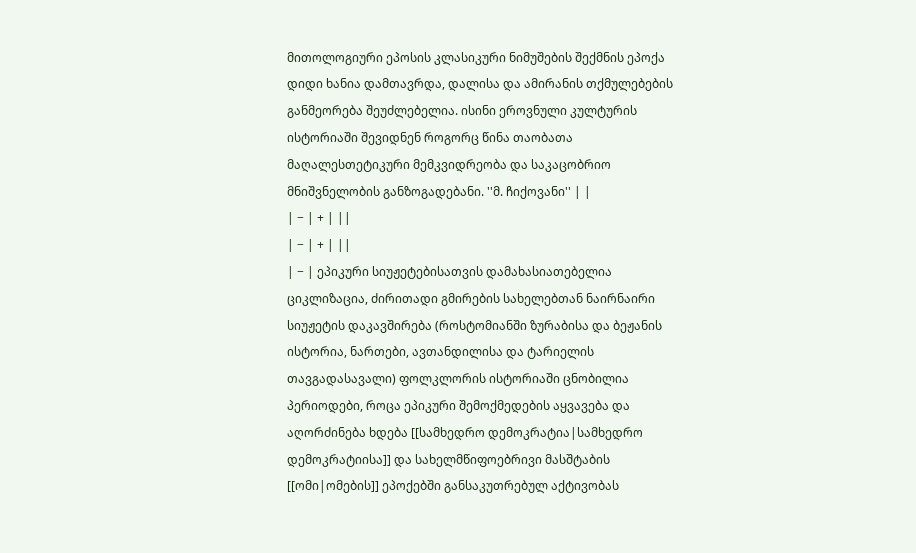მითოლოგიური ეპოსის კლასიკური ნიმუშების შექმნის ეპოქა დიდი ხანია დამთავრდა, დალისა და ამირანის თქმულებების განმეორება შეუძლებელია. ისინი ეროვნული კულტურის ისტორიაში შევიდნენ როგორც წინა თაობათა მაღალესთეტიკური მემკვიდრეობა და საკაცობრიო მნიშვნელობის განზოგადებანი. ''მ. ჩიქოვანი'' | |
| − | + | ||
| − | + | ||
| − | ეპიკური სიუჟეტებისათვის დამახასიათებელია ციკლიზაცია, ძირითადი გმირების სახელებთან ნაირნაირი სიუჟეტის დაკავშირება (როსტომიანში ზურაბისა და ბეჟანის ისტორია, ნართები, ავთანდილისა და ტარიელის თავგადასავალი) ფოლკლორის ისტორიაში ცნობილია პერიოდები, როცა ეპიკური შემოქმედების აყვავება და აღორძინება ხდება [[სამხედრო დემოკრატია|სამხედრო დემოკრატიისა]] და სახელმწიფოებრივი მასშტაბის [[ომი|ომების]] ეპოქებში განსაკუთრებულ აქტივობას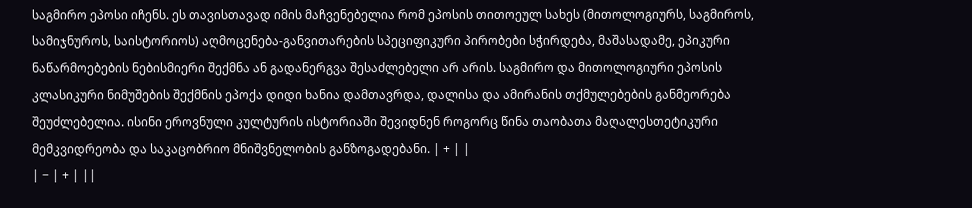საგმირო ეპოსი იჩენს. ეს თავისთავად იმის მაჩვენებელია რომ ეპოსის თითოეულ სახეს (მითოლოგიურს, საგმიროს, სამიჯნუროს, საისტორიოს) აღმოცენება-განვითარების სპეციფიკური პირობები სჭირდება, მაშასადამე, ეპიკური ნაწარმოებების ნებისმიერი შექმნა ან გადანერგვა შესაძლებელი არ არის. საგმირო და მითოლოგიური ეპოსის კლასიკური ნიმუშების შექმნის ეპოქა დიდი ხანია დამთავრდა, დალისა და ამირანის თქმულებების განმეორება შეუძლებელია. ისინი ეროვნული კულტურის ისტორიაში შევიდნენ როგორც წინა თაობათა მაღალესთეტიკური მემკვიდრეობა და საკაცობრიო მნიშვნელობის განზოგადებანი. | + | |
| − | + | ||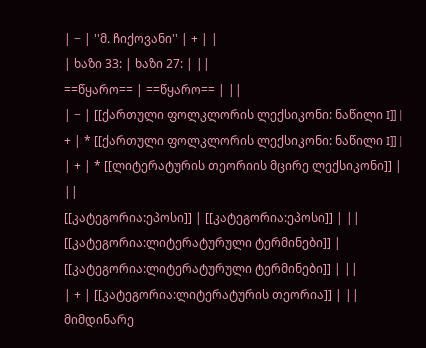| − | ''მ. ჩიქოვანი'' | + | |
| ხაზი 33: | ხაზი 27: | ||
==წყარო== | ==წყარო== | ||
| − | [[ქართული ფოლკლორის ლექსიკონი: ნაწილი I]] | + | * [[ქართული ფოლკლორის ლექსიკონი: ნაწილი I]] |
| + | * [[ლიტერატურის თეორიის მცირე ლექსიკონი]] | ||
[[კატეგორია:ეპოსი]] | [[კატეგორია:ეპოსი]] | ||
[[კატეგორია:ლიტერატურული ტერმინები]] | [[კატეგორია:ლიტერატურული ტერმინები]] | ||
| + | [[კატეგორია:ლიტერატურის თეორია]] | ||
მიმდინარე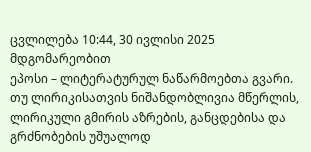ცვლილება 10:44, 30 ივლისი 2025 მდგომარეობით
ეპოსი – ლიტერატურულ ნაწარმოებთა გვარი. თუ ლირიკისათვის ნიშანდობლივია მწერლის, ლირიკული გმირის აზრების, განცდებისა და გრძნობების უშუალოდ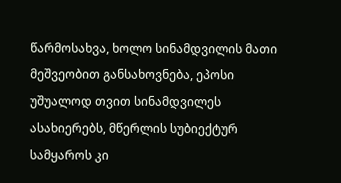წარმოსახვა, ხოლო სინამდვილის მათი მეშვეობით განსახოვნება, ეპოსი უშუალოდ თვით სინამდვილეს ასახიერებს, მწერლის სუბიექტურ სამყაროს კი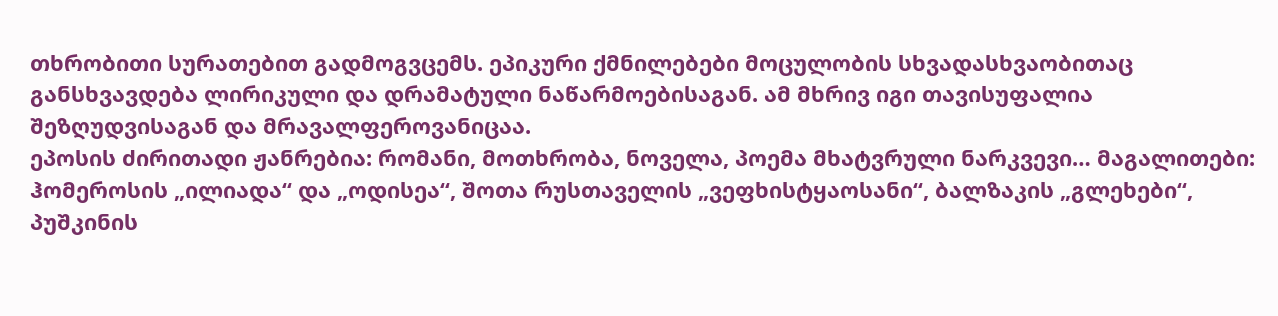თხრობითი სურათებით გადმოგვცემს. ეპიკური ქმნილებები მოცულობის სხვადასხვაობითაც განსხვავდება ლირიკული და დრამატული ნაწარმოებისაგან. ამ მხრივ იგი თავისუფალია შეზღუდვისაგან და მრავალფეროვანიცაა.
ეპოსის ძირითადი ჟანრებია: რომანი, მოთხრობა, ნოველა, პოემა მხატვრული ნარკვევი… მაგალითები: ჰომეროსის „ილიადა“ და „ოდისეა“, შოთა რუსთაველის „ვეფხისტყაოსანი“, ბალზაკის „გლეხები“, პუშკინის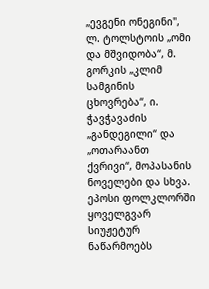„ევგენი ონეგინი", ლ. ტოლსტოის „ომი და მშვიდობა“, მ. გორკის „კლიმ სამგინის ცხოვრება“, ი. ჭავჭავაძის „განდეგილი“ და „ოთარაანთ ქვრივი“, მოპასანის ნოველები და სხვა.
ეპოსი ფოლკლორში ყოველგვარ სიუჟეტურ ნაწარმოებს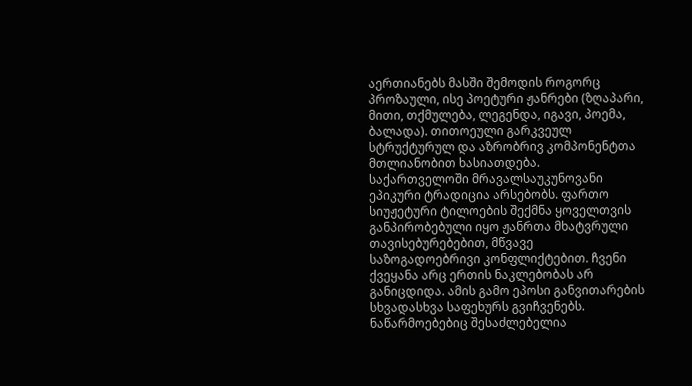აერთიანებს მასში შემოდის როგორც პროზაული, ისე პოეტური ჟანრები (ზღაპარი, მითი, თქმულება, ლეგენდა, იგავი, პოემა, ბალადა). თითოეული გარკვეულ სტრუქტურულ და აზრობრივ კომპონენტთა მთლიანობით ხასიათდება.
საქართველოში მრავალსაუკუნოვანი ეპიკური ტრადიცია არსებობს. ფართო სიუჟეტური ტილოების შექმნა ყოველთვის განპირობებული იყო ჟანრთა მხატვრული თავისებურებებით, მწვავე საზოგადოებრივი კონფლიქტებით. ჩვენი ქვეყანა არც ერთის ნაკლებობას არ განიცდიდა. ამის გამო ეპოსი განვითარების სხვადასხვა საფეხურს გვიჩვენებს. ნაწარმოებებიც შესაძლებელია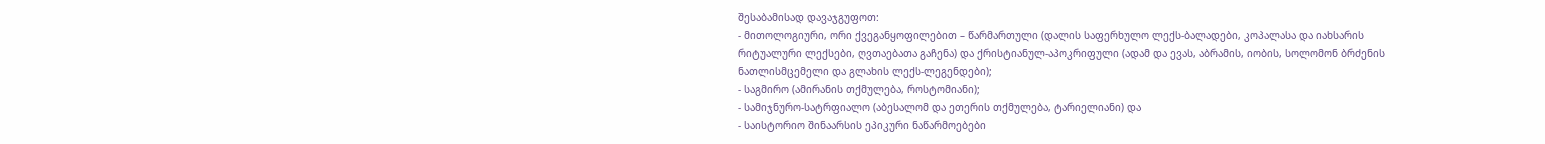შესაბამისად დავაჯგუფოთ:
- მითოლოგიური, ორი ქვეგანყოფილებით – წარმართული (დალის საფერხულო ლექს-ბალადები, კოპალასა და იახსარის რიტუალური ლექსები, ღვთაებათა გაჩენა) და ქრისტიანულ-აპოკრიფული (ადამ და ევას, აბრამის, იობის, სოლომონ ბრძენის ნათლისმცემელი და გლახის ლექს-ლეგენდები);
- საგმირო (ამირანის თქმულება, როსტომიანი);
- სამიჯნურო-სატრფიალო (აბესალომ და ეთერის თქმულება, ტარიელიანი) და
- საისტორიო შინაარსის ეპიკური ნაწარმოებები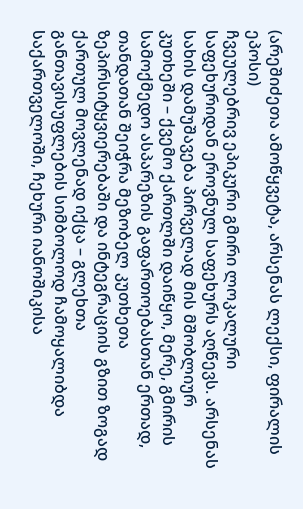(არეშიძეთა ამოწყვეტა, არსენას ლექსი, ფირალის ეპოსი)
ჩვეულებრივ ეპიკური გმირი ლოკალური საფეხურიდან ეროვნულ საფეხურს აღწევს. არსენას სახის დამუშავება პირველად მის მშობლიურ კუთხეში – ქვემო ქართლში დაიწყო, მერე, გმირის სამოქმედო ასპარეზის გაფართოებასთან ერთად, თანდათან შეიჭრა მეზობელ კუთხეთა ზეპირსიტყვიერებაში და ინტეგრაციის გზით ზოგად ქართულ მოვლენად იქცა – გლეხთა განთავისუფლების სიმბოლოდ ჩამოყალიბდა საქართველოში, ჩეხური იანოშიკისა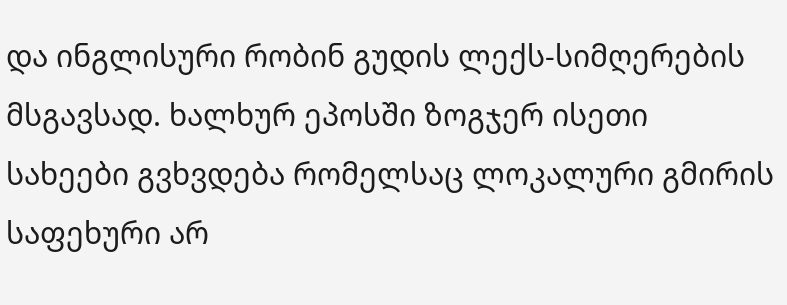და ინგლისური რობინ გუდის ლექს-სიმღერების მსგავსად. ხალხურ ეპოსში ზოგჯერ ისეთი სახეები გვხვდება რომელსაც ლოკალური გმირის საფეხური არ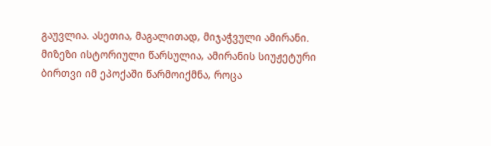გაუვლია. ასეთია, მაგალითად, მიჯაჭვული ამირანი. მიზეზი ისტორიული წარსულია, ამირანის სიუჟეტური ბირთვი იმ ეპოქაში წარმოიქმნა, როცა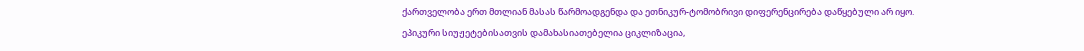ქართველობა ერთ მთლიან მასას წარმოადგენდა და ეთნიკურ-ტომობრივი დიფერენცირება დაწყებული არ იყო.
ეპიკური სიუჟეტებისათვის დამახასიათებელია ციკლიზაცია,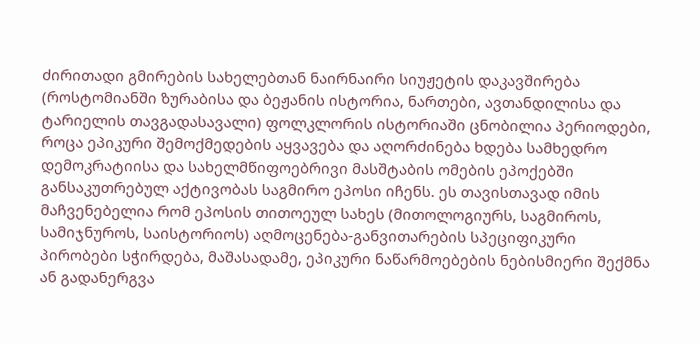ძირითადი გმირების სახელებთან ნაირნაირი სიუჟეტის დაკავშირება (როსტომიანში ზურაბისა და ბეჟანის ისტორია, ნართები, ავთანდილისა და ტარიელის თავგადასავალი) ფოლკლორის ისტორიაში ცნობილია პერიოდები, როცა ეპიკური შემოქმედების აყვავება და აღორძინება ხდება სამხედრო დემოკრატიისა და სახელმწიფოებრივი მასშტაბის ომების ეპოქებში განსაკუთრებულ აქტივობას საგმირო ეპოსი იჩენს. ეს თავისთავად იმის მაჩვენებელია რომ ეპოსის თითოეულ სახეს (მითოლოგიურს, საგმიროს, სამიჯნუროს, საისტორიოს) აღმოცენება-განვითარების სპეციფიკური პირობები სჭირდება, მაშასადამე, ეპიკური ნაწარმოებების ნებისმიერი შექმნა ან გადანერგვა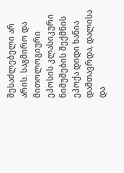შესაძლებელი არ არის. საგმირო და მითოლოგიური ეპოსის კლასიკური ნიმუშების შექმნის ეპოქა დიდი ხანია დამთავრდა, დალისა და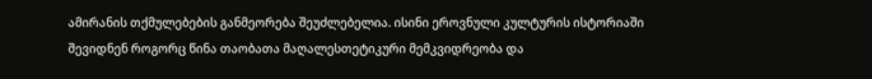ამირანის თქმულებების განმეორება შეუძლებელია. ისინი ეროვნული კულტურის ისტორიაში შევიდნენ როგორც წინა თაობათა მაღალესთეტიკური მემკვიდრეობა და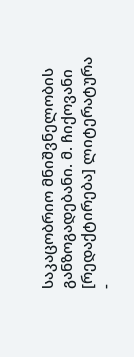საკაცობრიო მნიშვნელობის განზოგადებანი. მ. ჩიქოვანი
[რედაქტირება] ლიტერატურა
-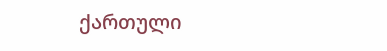ქართული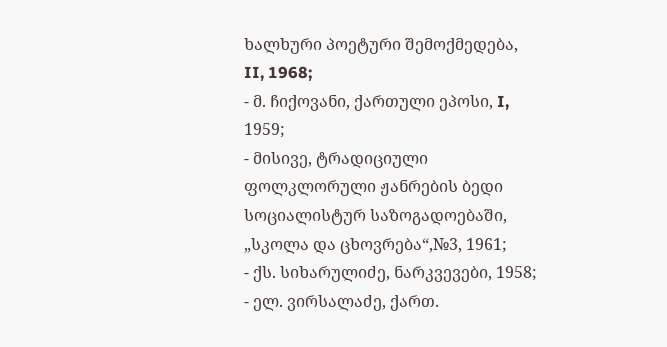ხალხური პოეტური შემოქმედება, II, 1968;
- მ. ჩიქოვანი, ქართული ეპოსი, I, 1959;
- მისივე, ტრადიციული ფოლკლორული ჟანრების ბედი სოციალისტურ საზოგადოებაში, „სკოლა და ცხოვრება“,№3, 1961;
- ქს. სიხარულიძე, ნარკვევები, 1958;
- ელ. ვირსალაძე, ქართ.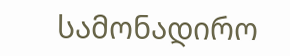სამონადირო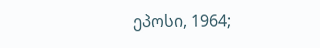ეპოსი, 1964;